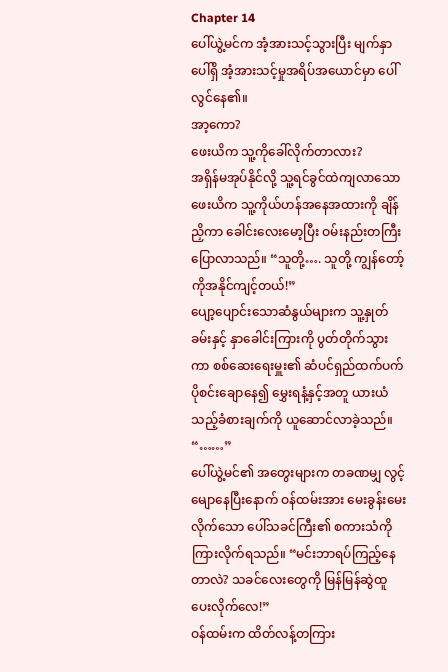Chapter 14
ပေါ်ယွဲ့မင်က အံ့အားသင့်သွားပြီး မျက်နှာပေါ်ရှိ အံ့အားသင့်မှုအရိပ်အယောင်မှာ ပေါ်လွင်နေ၏။
အာ့ကော?
ဖေးယိက သူ့ကိုခေါ်လိုက်တာလား?
အရှိန်မအုပ်နိုင်လို့ သူ့ရင်ခွင်ထဲကျလာသော ဖေးယိက သူ့ကိုယ်ဟန်အနေအထားကို ချိန်ညှိကာ ခေါင်းလေးမော့ပြီး ဝမ်းနည်းတကြီး ပြောလာသည်။ “သူတို့…. သူတို့ ကျွန်တော့်ကိုအနိုင်ကျင့်တယ်!”
ပျော့ပျောင်းသောဆံနွယ်များက သူ့နှုတ်ခမ်းနှင့် နှာခေါင်းကြားကို ပွတ်တိုက်သွားကာ စစ်ဆေးရေးမှူး၏ ဆံပင်ရှည်ထက်ပက် ပိုစင်းချောနေ၍ မွှေးရနံ့နှင့်အတူ ယားယံသည့်ခံစားချက်ကို ယူဆောင်လာခဲ့သည်။
“……”
ပေါ်ယွဲ့မင်၏ အတွေးများက တခဏမျှ လွင့်မျောနေပြီးနောက် ဝန်ထမ်းအား မေးခွန်းမေးလိုက်သော ပေါ်သခင်ကြီး၏ စကားသံကိုကြားလိုက်ရသည်။ “မင်းဘာရပ်ကြည့်နေတာလဲ? သခင်လေးတွေကို မြန်မြန်ဆွဲထူပေးလိုက်လေ!”
ဝန်ထမ်းက ထိတ်လန့်တကြား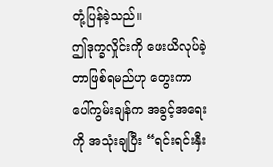တုံ့ပြန်ခဲ့သည်။
ဤဒုက္ခလှိုင်းကို ဖေးယိလုပ်ခဲ့တာဖြစ်ရမည်ဟု တွေးကာ ပေါ်ကွမ်းချန်က အခွင့်အရေးကို အသုံးချပြီး “ရင်းရင်းနှီး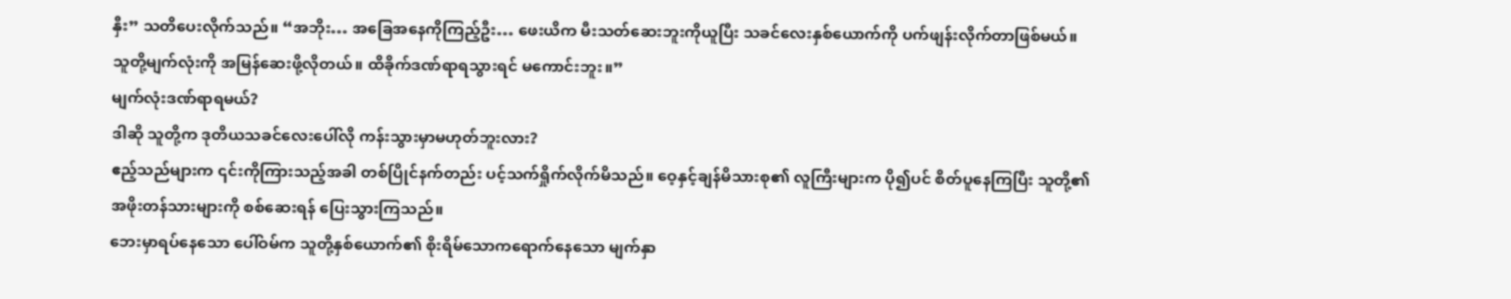နှီး” သတိပေးလိုက်သည်။ “အဘိုး… အခြေအနေကိုကြည့်ဦး… ဖေးယိက မီးသတ်ဆေးဘူးကိုယူပြီး သခင်လေးနှစ်ယောက်ကို ပက်ဖျန်းလိုက်တာဖြစ်မယ်။ သူတို့မျက်လုံးကို အမြန်ဆေးဖို့လိုတယ်။ ထိခိုက်ဒဏ်ရာရသွားရင် မကောင်းဘူး။”
မျက်လုံးဒဏ်ရာရမယ်?
ဒါဆို သူတို့က ဒုတိယသခင်လေးပေါ်လို ကန်းသွားမှာမဟုတ်ဘူးလား?
ဧည့်သည်များက ၎င်းကိုကြားသည့်အခါ တစ်ပြိုင်နက်တည်း ပင့်သက်ရှိုက်လိုက်မိသည်။ ဝေ့နှင့်ချန်မိသားစု၏ လူကြီးများက ပို၍ပင် စိတ်ပူနေကြပြီး သူတို့၏ အဖိုးတန်သားများကို စစ်ဆေးရန် ပြေးသွားကြသည်။
ဘေးမှာရပ်နေသော ပေါ်ဝမ်က သူတို့နှစ်ယောက်၏ စိုးရိမ်သောကရောက်နေသော မျက်နှာ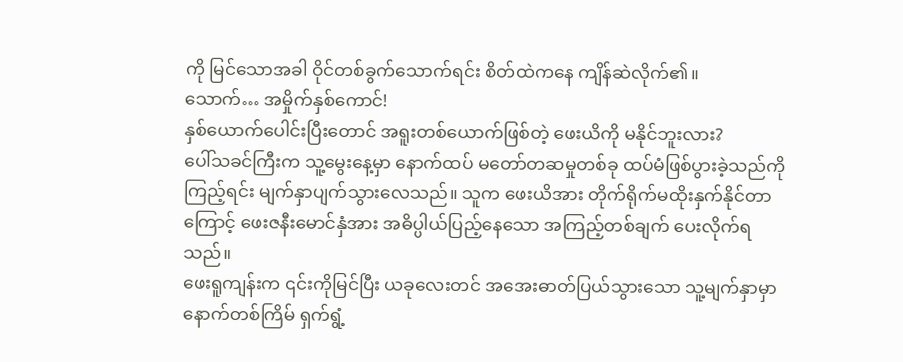ကို မြင်သောအခါ ဝိုင်တစ်ခွက်သောက်ရင်း စိတ်ထဲကနေ ကျိန်ဆဲလိုက်၏။
သောက်… အမှိုက်နှစ်ကောင်!
နှစ်ယောက်ပေါင်းပြီးတောင် အရူးတစ်ယောက်ဖြစ်တဲ့ ဖေးယိကို မနိုင်ဘူးလား?
ပေါ်သခင်ကြီးက သူ့မွေးနေ့မှာ နောက်ထပ် မတော်တဆမှုတစ်ခု ထပ်မံဖြစ်ပွားခဲ့သည်ကို ကြည့်ရင်း မျက်နှာပျက်သွားလေသည်။ သူက ဖေးယိအား တိုက်ရိုက်မထိုးနှက်နိုင်တာကြောင့် ဖေးဇနီးမောင်နှံအား အဓိပ္ပါယ်ပြည့်နေသော အကြည့်တစ်ချက် ပေးလိုက်ရသည်။
ဖေးရူကျန်းက ၎င်းကိုမြင်ပြီး ယခုလေးတင် အအေးဓာတ်ပြယ်သွားသော သူ့မျက်နှာမှာ နောက်တစ်ကြိမ် ရှက်ရွံ့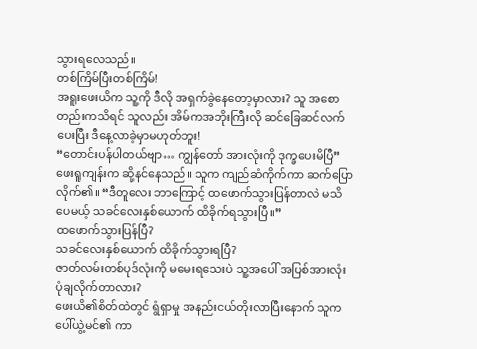သွားရလေသည်။
တစ်ကြိမ်ပြီးတစ်ကြိမ်!
အရူးဖေးယိက သူ့ကို ဒီလို အရှက်ခွဲနေတော့မှာလား? သူ အစောတည်းကသိရင် သူလည်း အိမ်ကအဘိုးကြီးလို ဆင်ခြေဆင်လက်ပေးပြီး ဒီနေ့လာခဲ့မှာမဟုတ်ဘူး!
“တောင်းပန်ပါတယ်ဗျာ… ကျွန်တော် အားလုံးကို ဒုက္ခပေးမိပြီ” ဖေးရူကျန်းက ဆို့နင်နေသည်။ သူက ကျည်ဆံကိုက်ကာ ဆက်ပြောလိုက်၏။ “ဒီတူလေး ဘာကြောင့် ထဖောက်သွားပြန်တာလဲ မသိပေမယ့် သခင်လေးနှစ်ယောက် ထိခိုက်ရသွားပြီ။”
ထဖောက်သွားပြန်ပြီ?
သခင်လေးနှစ်ယောက် ထိခိုက်သွားရပြီ?
ဇာတ်လမ်းတစ်ပုဒ်လုံးကို မမေးရသေးပဲ သူ့အပေါ် အပြစ်အားလုံး ပုံချလိုက်တာလား?
ဖေးယိ၏စိတ်ထဲတွင် ရွံရှာမှု အနည်းငယ်တိုးလာပြီးနောက် သူက ပေါ်ယွဲ့မင်၏ ကာ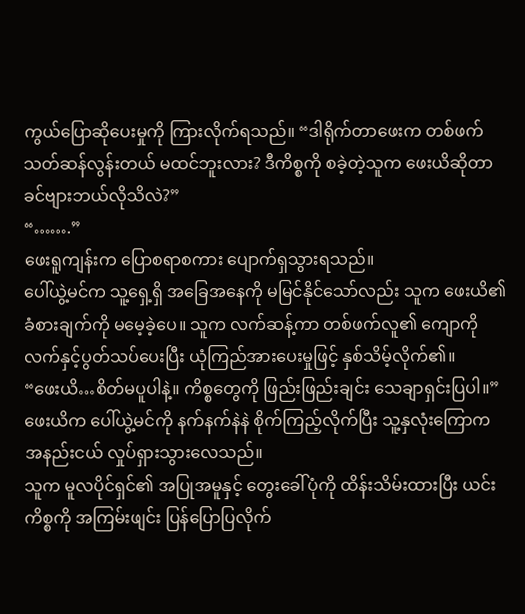ကွယ်ပြောဆိုပေးမှုကို ကြားလိုက်ရသည်။ “ဒါရိုက်တာဖေးက တစ်ဖက်သတ်ဆန်လွန်းတယ် မထင်ဘူးလား? ဒီကိစ္စကို စခဲ့တဲ့သူက ဖေးယိဆိုတာ ခင်ဗျားဘယ်လိုသိလဲ?”
“…….”
ဖေးရူကျန်းက ပြောစရာစကား ပျောက်ရှသွားရသည်။
ပေါ်ယွဲ့မင်က သူ့ရှေ့ရှိ အခြေအနေကို မမြင်နိုင်သော်လည်း သူက ဖေးယိ၏ ခံစားချက်ကို မမေ့ခဲ့ပေ။ သူက လက်ဆန့်ကာ တစ်ဖက်လူ၏ ကျောကို လက်နှင့်ပွတ်သပ်ပေးပြီး ယုံကြည်အားပေးမှုဖြင့် နှစ်သိမ့်လိုက်၏။
“ဖေးယိ…စိတ်မပူပါနဲ့။ ကိစ္စတွေကို ဖြည်းဖြည်းချင်း သေချာရှင်းပြပါ။”
ဖေးယိက ပေါ်ယွဲ့မင်ကို နက်နက်နဲနဲ စိုက်ကြည့်လိုက်ပြီး သူ့နှလုံးကြောက အနည်းငယ် လှုပ်ရှားသွားလေသည်။
သူက မူလပိုင်ရှင်၏ အပြုအမူနှင့် တွေးခေါ်ပုံကို ထိန်းသိမ်းထားပြီး ယင်းကိစ္စကို အကြမ်းဖျင်း ပြန်ပြောပြလိုက်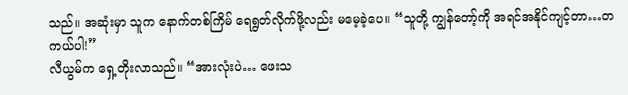သည်။ အဆုံးမှာ သူက နောက်တစ်ကြိမ် ရေရွတ်လိုက်ဖို့လည်း မမေ့ခဲ့ပေ။ “သူတို့ ကျွန်တော့်ကို အရင်အနိုင်ကျင့်တာ…တကယ်ပါ!”
လီယွမ်က ရှေ့တိုးလာသည်။ “အားလုံးပဲ… ဖေးသ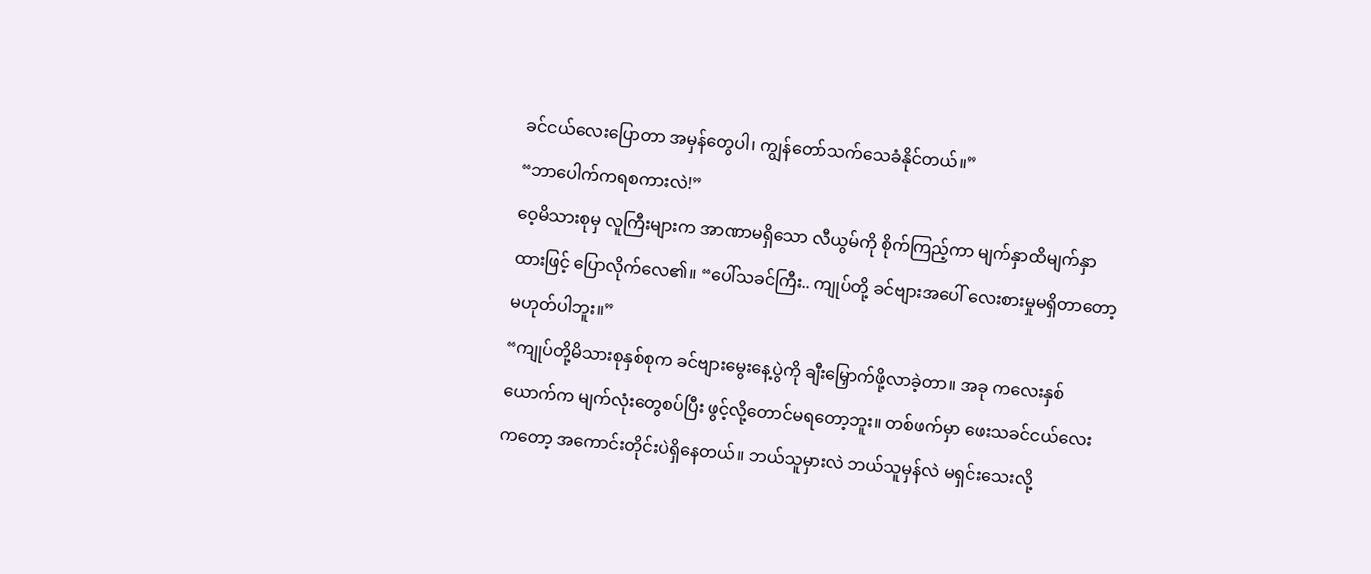ခင်ငယ်လေးပြောတာ အမှန်တွေပါ၊ ကျွန်တော်သက်သေခံနိုင်တယ်။”
“ဘာပေါက်ကရစကားလဲ!”
ဝေ့မိသားစုမှ လူကြီးများက အာဏာမရှိသော လီယွမ်ကို စိုက်ကြည့်ကာ မျက်နှာထိမျက်နှာထားဖြင့် ပြောလိုက်လေ၏။ “ပေါ်သခင်ကြီး.. ကျုပ်တို့ ခင်ဗျားအပေါ် လေးစားမှုမရှိတာတော့ မဟုတ်ပါဘူး။”
“ကျုပ်တို့မိသားစုနှစ်စုက ခင်ဗျားမွေးနေ့ပွဲကို ချီးမြှောက်ဖို့လာခဲ့တာ။ အခု ကလေးနှစ်ယောက်က မျက်လုံးတွေစပ်ပြီး ဖွင့်လို့တောင်မရတော့ဘူး။ တစ်ဖက်မှာ ဖေးသခင်ငယ်လေးကတော့ အကောင်းတိုင်းပဲရှိနေတယ်။ ဘယ်သူမှားလဲ ဘယ်သူမှန်လဲ မရှင်းသေးလို့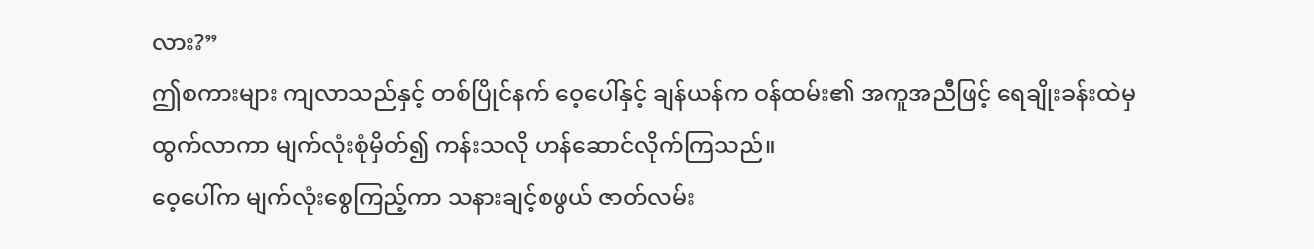လား?”
ဤစကားများ ကျလာသည်နှင့် တစ်ပြိုင်နက် ဝေ့ပေါ်နှင့် ချန်ယန်က ဝန်ထမ်း၏ အကူအညီဖြင့် ရေချိုးခန်းထဲမှ ထွက်လာကာ မျက်လုံးစုံမှိတ်၍ ကန်းသလို ဟန်ဆောင်လိုက်ကြသည်။
ဝေ့ပေါ်က မျက်လုံးစွေကြည့်ကာ သနားချင့်စဖွယ် ဇာတ်လမ်း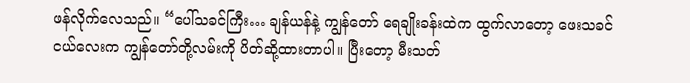ဖန်လိုက်လေသည်။ “ပေါ်သခင်ကြီး… ချန်ယန်နဲ့ ကျွန်တော် ရေချိုးခန်းထဲက ထွက်လာတော့ ဖေးသခင်ငယ်လေးက ကျွန်တော်တို့လမ်းကို ပိတ်ဆို့ထားတာပါ။ ပြီးတော့ မီးသတ်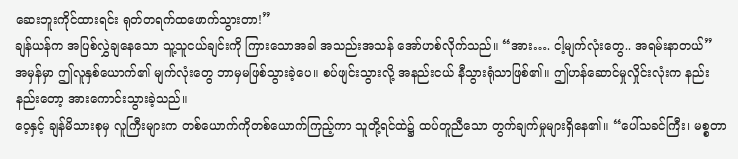ဆေးဘူးကိုင်ထားရင်း ရုတ်တရက်ထဖောက်သွားတာ!”
ချန်ယန်က အပြစ်လွှဲချနေသော သူ့သူငယ်ချင်းကို ကြားသောအခါ အသည်းအသန် အော်ဟစ်လိုက်သည်။ “အား…. ငါ့မျက်လုံးတွေ.. အရမ်းနာတယ်”
အမှန်မှာ ဤလူနှစ်ယောက်၏ မျက်လုံးတွေ ဘာမှမဖြစ်သွားခဲ့ပေ။ စပ်ဖျင်းသွားလို့ အနည်းငယ် နီသွားရုံသာဖြစ်၏။ ဤဟန်ဆောင်မှုလှိုင်းလုံးက နည်းနည်းတော့ အားကောင်းသွားခဲ့သည်။
ဝေ့နှင့် ချန်မိသားစုမှ လူကြီးများက တစ်ယောက်ကိုတစ်ယောက်ကြည့်ကာ သူတို့ရင်ထဲ၌ ထပ်တူညီသော တွက်ချက်မှုများရှိနေ၏။ “ပေါ်သခင်ကြီး၊ မစ္စတာ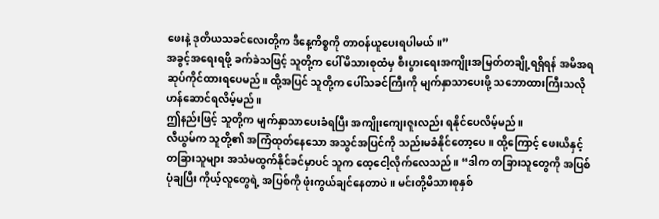ဖေးနဲ့ ဒုတိယသခင်လေးတို့က ဒီနေ့ကိစ္စကို တာဝန်ယူပေးရပါမယ်။”
အခွင့်အရေးရဖို့ ခက်ခဲသဖြင့် သူတို့က ပေါ်မိသားစုထံမှ စီးပွားရေးအကျိုးအမြတ်တချို့ရရှိရန် အမိအရဆုပ်ကိုင်ထားရပေမည်။ ထို့အပြင် သူတို့က ပေါ်သခင်ကြီးကို မျက်နှာသာပေးဖို့ သဘောထားကြီးသလို ဟန်ဆောင်ရလိမ့်မည်။
ဤနည်းဖြင့် သူတို့က မျက်နှာသာပေးခံရပြီး အကျိုးကျေးဇူးလည်း ရနိုင်ပေလိမ့်မည်။
လီယွမ်က သူတို့၏ အကြံထုတ်နေသော အသွင်အပြင်ကို သည်းမခံနိုင်တော့ပေ။ ထို့ကြောင့် ဖေးယိနှင့် တခြားသူများ အသံမထွက်နိုင်ခင်မှာပင် သူက ထေ့ငေါ့လိုက်လေသည်။ “ဒါက တခြားသူတွေကို အပြစ်ပုံချပြီး ကိုယ့်လူတွေရဲ့ အပြစ်ကို ဖုံးကွယ်ချင်နေတာပဲ။ မင်းတို့မိသားစုနှစ်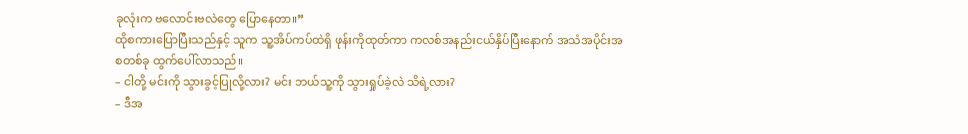ခုလုံးက ဗလောင်းဗလဲတွေ ပြောနေတာ။”
ထိုစကားပြောပြီးသည်နှင့် သူက သူ့အိပ်ကပ်ထဲရှိ ဖုန်းကိုထုတ်ကာ ကလစ်အနည်းငယ်နှိပ်ပြီးနောက် အသံအပိုင်းအစတစ်ခု ထွက်ပေါ်လာသည်။
– ငါတို့ မင်းကို သွားခွင့်ပြုလို့လား? မင်း ဘယ်သူ့ကို သွားရှုပ်ခဲ့လဲ သိရဲ့လား?
– ဒီအ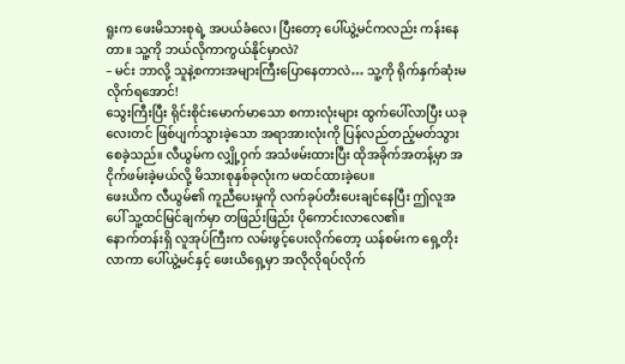ရူးက ဖေးမိသားစုရဲ့ အပယ်ခံလေ၊ ပြီးတော့ ပေါ်ယွဲ့မင်ကလည်း ကန်းနေတာ။ သူ့ကို ဘယ်လိုကာကွယ်နိုင်မှာလဲ?
– မင်း ဘာလို့ သူနဲ့စကားအများကြီးပြောနေတာလဲ… သူ့ကို ရိုက်နှက်ဆုံးမလိုက်ရအောင်!
သွေးကြီးပြီး ရိုင်းစိုင်းမောက်မာသော စကားလုံးများ ထွက်ပေါ်လာပြီး ယခုလေးတင် ဖြစ်ပျက်သွားခဲ့သော အရာအားလုံးကို ပြန်လည်တည့်မတ်သွားစေခဲ့သည်။ လီယွမ်က လျှို့ဝှက် အသံဖမ်းထားပြီး ထိုအခိုက်အတန့်မှာ အငိုက်ဖမ်းခဲ့မယ်လို့ မိသားစုနှစ်ခုလုံးက မထင်ထားခဲ့ပေ။
ဖေးယိက လီယွမ်၏ ကူညီပေးမှုကို လက်ခုပ်တီးပေးချင်နေပြီး ဤလူအပေါ် သူ့ထင်မြင်ချက်မှာ တဖြည်းဖြည်း ပိုကောင်းလာလေ၏။
နောက်တန်းရှိ လူအုပ်ကြီးက လမ်းဖွင့်ပေးလိုက်တော့ ယန်စမ်းက ရှေ့တိုးလာကာ ပေါ်ယွဲ့မင်နှင့် ဖေးယိရှေ့မှာ အလိုလိုရပ်လိုက်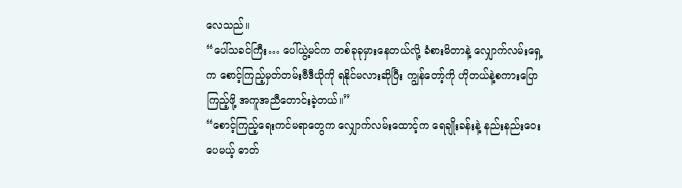လေသည်။
“ပေါ်သခင်ကြီး… ပေါ်ယွဲ့မင်က တစ်ခုခုမှားနေတယ်လို့ ခံစားမိတာနဲ့ လျှောက်လမ်းရှေ့က စောင့်ကြည့်မှတ်တမ်းဗီဒီယိုကို ရနိုင်မလားဆိုပြီး ကျွန်တော့်ကို ဟိုတယ်နဲ့စကားပြောကြည့်ဖို့ အကူအညီတောင်းခဲ့တယ်။”
“စောင့်ကြည့်ရေးကင်မရာတွေက လျှောက်လမ်းထောင့်က ရေချိုးခန်းနဲ့ နည်းနည်းဝေးပေမယ့် ဓာတ်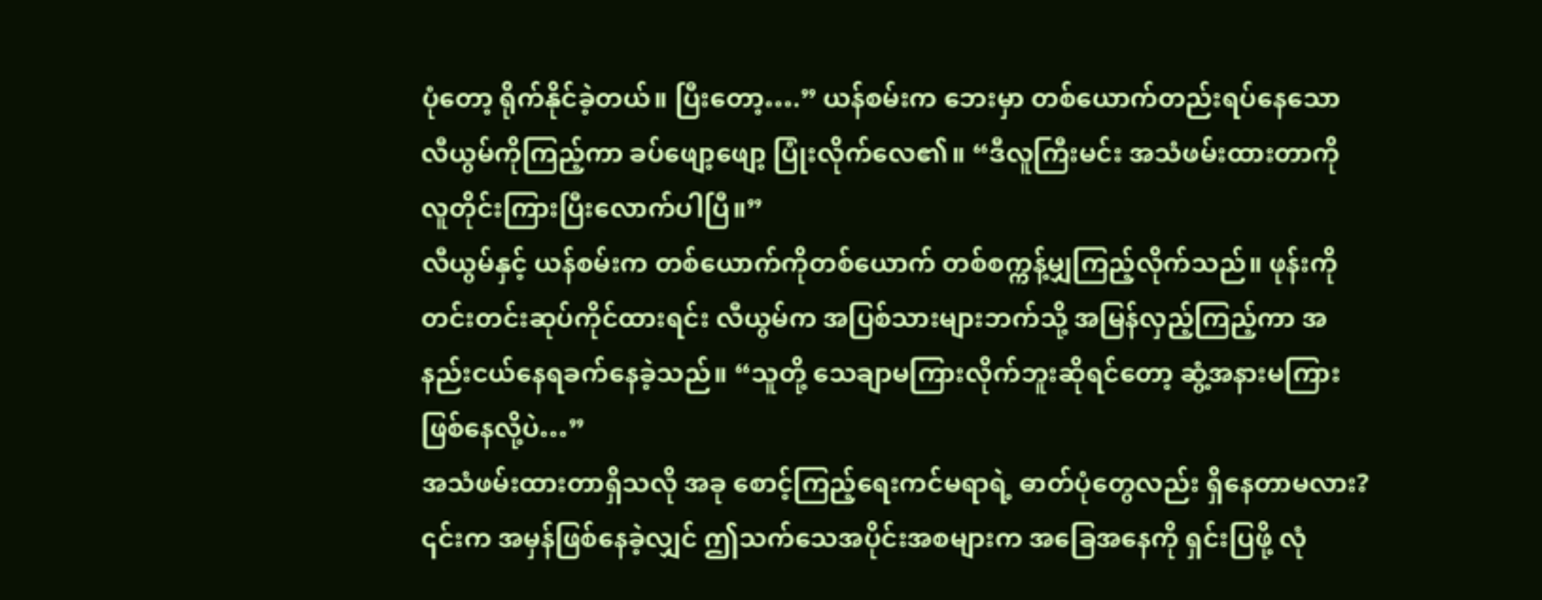ပုံတော့ ရိုက်နိုင်ခဲ့တယ်။ ပြီးတော့….” ယန်စမ်းက ဘေးမှာ တစ်ယောက်တည်းရပ်နေသော လီယွမ်ကိုကြည့်ကာ ခပ်ဖျော့ဖျော့ ပြုံးလိုက်လေ၏။ “ဒီလူကြီးမင်း အသံဖမ်းထားတာကို လူတိုင်းကြားပြီးလောက်ပါပြီ။”
လီယွမ်နှင့် ယန်စမ်းက တစ်ယောက်ကိုတစ်ယောက် တစ်စက္ကန့်မျှကြည့်လိုက်သည်။ ဖုန်းကိုတင်းတင်းဆုပ်ကိုင်ထားရင်း လီယွမ်က အပြစ်သားများဘက်သို့ အမြန်လှည့်ကြည့်ကာ အနည်းငယ်နေရခက်နေခဲ့သည်။ “သူတို့ သေချာမကြားလိုက်ဘူးဆိုရင်တော့ ဆွံ့အနားမကြား ဖြစ်နေလို့ပဲ…”
အသံဖမ်းထားတာရှိသလို အခု စောင့်ကြည့်ရေးကင်မရာရဲ့ ဓာတ်ပုံတွေလည်း ရှိနေတာမလား?
၎င်းက အမှန်ဖြစ်နေခဲ့လျှင် ဤသက်သေအပိုင်းအစများက အခြေအနေကို ရှင်းပြဖို့ လုံ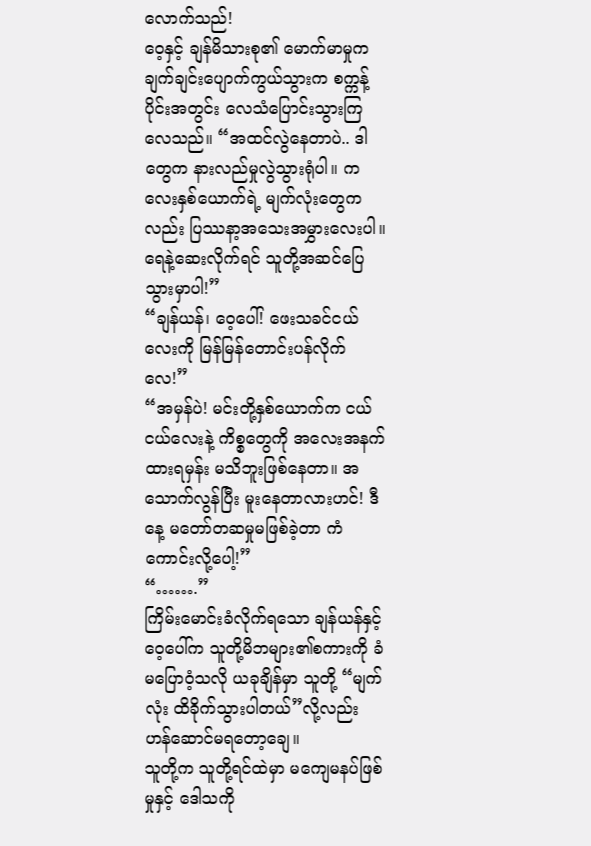လောက်သည်!
ဝေ့နှင့် ချန်မိသားစု၏ မောက်မာမှုက ချက်ချင်းပျောက်ကွယ်သွားက စက္ကန့်ပိုင်းအတွင်း လေသံပြောင်းသွားကြလေသည်။ “အထင်လွဲနေတာပဲ.. ဒါတွေက နားလည်မှုလွဲသွားရုံပါ။ ကလေးနှစ်ယောက်ရဲ့ မျက်လုံးတွေကလည်း ပြဿနာ့အသေးအမွှားလေးပါ။ ရေနဲ့ဆေးလိုက်ရင် သူတို့အဆင်ပြေသွားမှာပါ!”
“ချန်ယန်၊ ဝေ့ပေါ်! ဖေးသခင်ငယ်လေးကို မြန်မြန်တောင်းပန်လိုက်လေ!”
“အမှန်ပဲ! မင်းတို့နှစ်ယောက်က ငယ်ငယ်လေးနဲ့ ကိစ္စတွေကို အလေးအနက်ထားရမှန်း မသိဘူးဖြစ်နေတာ။ အသောက်လွန်ပြီး မူးနေတာလားဟင်! ဒီနေ့ မတော်တဆမှုမဖြစ်ခဲ့တာ ကံကောင်းလို့ပေါ့!”
“…….”
ကြိမ်းမောင်းခံလိုက်ရသော ချန်ယန်နှင့် ဝေ့ပေါ်က သူတို့မိဘများ၏စကားကို ခံမပြောဝံ့သလို ယခုချိန်မှာ သူတို့ “မျက်လုံး ထိခိုက်သွားပါတယ်”လို့လည်း ဟန်ဆောင်မရတော့ချေ။
သူတို့က သူတို့ရင်ထဲမှာ မကျေမနပ်ဖြစ်မှုနှင့် ဒေါသကို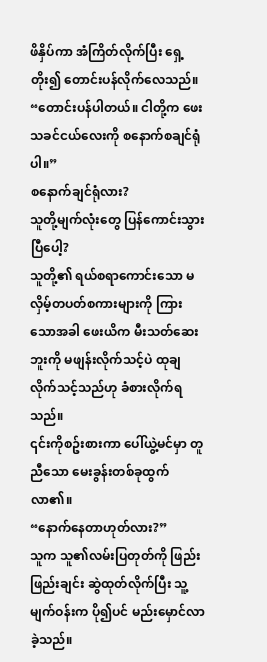ဖိနှိပ်ကာ အံကြိတ်လိုက်ပြီး ရှေ့တိုး၍ တောင်းပန်လိုက်လေသည်။ “တောင်းပန်ပါတယ်။ ငါတို့က ဖေးသခင်ငယ်လေးကို စနောက်စချင်ရုံပါ။”
စနောက်ချင်ရုံလား?
သူတို့မျက်လုံးတွေ ပြန်ကောင်းသွားပြီပေါ့?
သူတို့၏ ရယ်စရာကောင်းသော မလှိမ့်တပတ်စကားများကို ကြားသောအခါ ဖေးယိက မီးသတ်ဆေးဘူးကို မဖျန်းလိုက်သင့်ပဲ ထုချလိုက်သင့်သည်ဟု ခံစားလိုက်ရသည်။
၎င်းကိုစဥ်းစားကာ ပေါ်ယွဲ့မင်မှာ တူညီသော မေးခွန်းတစ်ခုထွက်လာ၏။
“နောက်နေတာဟုတ်လား?”
သူက သူ၏လမ်းပြတုတ်ကို ဖြည်းဖြည်းချင်း ဆွဲထုတ်လိုက်ပြီး သူ့မျက်ဝန်းက ပို၍ပင် မည်းမှောင်လာခဲ့သည်။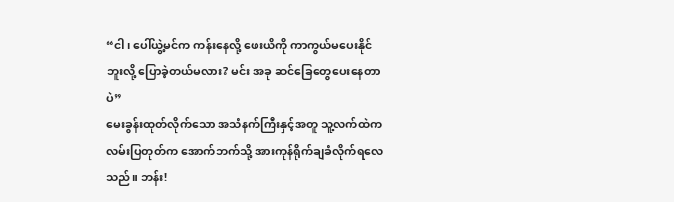“ငါ၊ ပေါ်ယွဲ့မင်က ကန်းနေလို့ ဖေးယိကို ကာကွယ်မပေးနိုင်ဘူးလို့ ပြောခဲ့တယ်မလား? မင်း အခု ဆင်ခြေတွေပေးနေတာပဲ”
မေးခွန်းထုတ်လိုက်သော အသံနက်ကြီးနှင့်အတူ သူ့လက်ထဲက လမ်းပြတုတ်က အောက်ဘက်သို့ အားကုန်ရိုက်ချခံလိုက်ရလေသည်။ ဘန်း!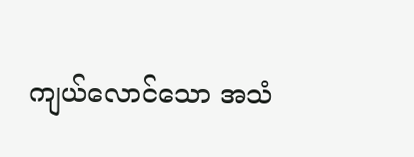ကျယ်လောင်သော အသံ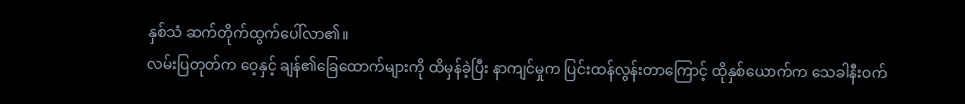နှစ်သံ ဆက်တိုက်ထွက်ပေါ်လာ၏။
လမ်းပြတုတ်က ဝေ့နှင့် ချန်၏ခြေထောက်များကို ထိမှန်ခဲ့ပြီး နာကျင်မှုက ပြင်းထန်လွန်းတာကြောင့် ထိုနှစ်ယောက်က သေခါနီးဝက်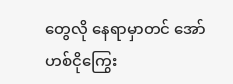တွေလို နေရာမှာတင် အော်ဟစ်ငိုကြွေး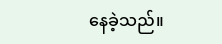နေခဲ့သည်။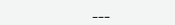___